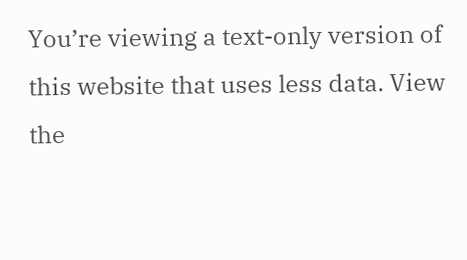You’re viewing a text-only version of this website that uses less data. View the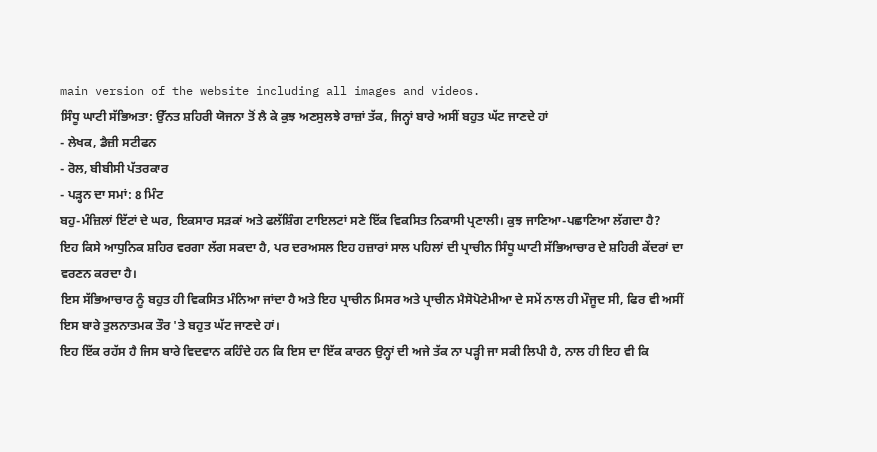main version of the website including all images and videos.
ਸਿੰਧੂ ਘਾਟੀ ਸੱਭਿਅਤਾ: ਉੱਨਤ ਸ਼ਹਿਰੀ ਯੋਜਨਾ ਤੋਂ ਲੈ ਕੇ ਕੁਝ ਅਣਸੁਲਝੇ ਰਾਜ਼ਾਂ ਤੱਕ, ਜਿਨ੍ਹਾਂ ਬਾਰੇ ਅਸੀਂ ਬਹੁਤ ਘੱਟ ਜਾਣਦੇ ਹਾਂ
- ਲੇਖਕ, ਡੈਜ਼ੀ ਸਟੀਫਨ
- ਰੋਲ, ਬੀਬੀਸੀ ਪੱਤਰਕਾਰ
- ਪੜ੍ਹਨ ਦਾ ਸਮਾਂ: 8 ਮਿੰਟ
ਬਹੁ-ਮੰਜ਼ਿਲਾਂ ਇੱਟਾਂ ਦੇ ਘਰ, ਇਕਸਾਰ ਸੜਕਾਂ ਅਤੇ ਫਲੱਸ਼ਿੰਗ ਟਾਇਲਟਾਂ ਸਣੇ ਇੱਕ ਵਿਕਸਿਤ ਨਿਕਾਸੀ ਪ੍ਰਣਾਲੀ। ਕੁਝ ਜਾਣਿਆ-ਪਛਾਣਿਆ ਲੱਗਦਾ ਹੈ?
ਇਹ ਕਿਸੇ ਆਧੁਨਿਕ ਸ਼ਹਿਰ ਵਰਗਾ ਲੱਗ ਸਕਦਾ ਹੈ, ਪਰ ਦਰਅਸਲ ਇਹ ਹਜ਼ਾਰਾਂ ਸਾਲ ਪਹਿਲਾਂ ਦੀ ਪ੍ਰਾਚੀਨ ਸਿੰਧੂ ਘਾਟੀ ਸੱਭਿਆਚਾਰ ਦੇ ਸ਼ਹਿਰੀ ਕੇਂਦਰਾਂ ਦਾ ਵਰਣਨ ਕਰਦਾ ਹੈ।
ਇਸ ਸੱਭਿਆਚਾਰ ਨੂੰ ਬਹੁਤ ਹੀ ਵਿਕਸਿਤ ਮੰਨਿਆ ਜਾਂਦਾ ਹੈ ਅਤੇ ਇਹ ਪ੍ਰਾਚੀਨ ਮਿਸਰ ਅਤੇ ਪ੍ਰਾਚੀਨ ਮੈਸੋਪੋਟੇਮੀਆ ਦੇ ਸਮੇਂ ਨਾਲ ਹੀ ਮੌਜੂਦ ਸੀ, ਫਿਰ ਵੀ ਅਸੀਂ ਇਸ ਬਾਰੇ ਤੁਲਨਾਤਮਕ ਤੌਰ 'ਤੇ ਬਹੁਤ ਘੱਟ ਜਾਣਦੇ ਹਾਂ।
ਇਹ ਇੱਕ ਰਹੱਸ ਹੈ ਜਿਸ ਬਾਰੇ ਵਿਦਵਾਨ ਕਹਿੰਦੇ ਹਨ ਕਿ ਇਸ ਦਾ ਇੱਕ ਕਾਰਨ ਉਨ੍ਹਾਂ ਦੀ ਅਜੇ ਤੱਕ ਨਾ ਪੜ੍ਹੀ ਜਾ ਸਕੀ ਲਿਪੀ ਹੈ, ਨਾਲ ਹੀ ਇਹ ਵੀ ਕਿ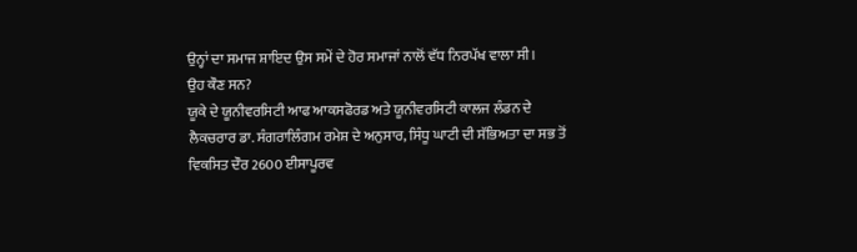ਉਨ੍ਹਾਂ ਦਾ ਸਮਾਜ ਸ਼ਾਇਦ ਉਸ ਸਮੇਂ ਦੇ ਹੋਰ ਸਮਾਜਾਂ ਨਾਲੋਂ ਵੱਧ ਨਿਰਪੱਖ ਵਾਲਾ ਸੀ।
ਉਹ ਕੌਣ ਸਨ?
ਯੂਕੇ ਦੇ ਯੂਨੀਵਰਸਿਟੀ ਆਫ ਆਕਸਫੋਰਡ ਅਤੇ ਯੂਨੀਵਰਸਿਟੀ ਕਾਲਜ ਲੰਡਨ ਦੇ ਲੈਕਚਰਾਰ ਡਾ. ਸੰਗਰਾਲਿੰਗਮ ਰਮੇਸ਼ ਦੇ ਅਨੁਸਾਰ, ਸਿੰਧੂ ਘਾਟੀ ਦੀ ਸੱਭਿਅਤਾ ਦਾ ਸਭ ਤੋਂ ਵਿਕਸਿਤ ਦੌਰ 2600 ਈਸਾਪੂਰਵ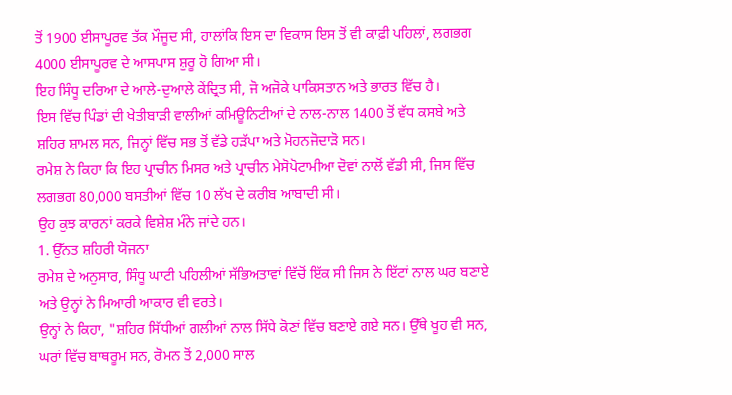ਤੋਂ 1900 ਈਸਾਪੂਰਵ ਤੱਕ ਮੌਜੂਦ ਸੀ, ਹਾਲਾਂਕਿ ਇਸ ਦਾ ਵਿਕਾਸ ਇਸ ਤੋਂ ਵੀ ਕਾਫ਼ੀ ਪਹਿਲਾਂ, ਲਗਭਗ 4000 ਈਸਾਪੂਰਵ ਦੇ ਆਸਪਾਸ ਸ਼ੁਰੂ ਹੋ ਗਿਆ ਸੀ।
ਇਹ ਸਿੰਧੂ ਦਰਿਆ ਦੇ ਆਲੇ-ਦੁਆਲੇ ਕੇਂਦ੍ਰਿਤ ਸੀ, ਜੋ ਅਜੋਕੇ ਪਾਕਿਸਤਾਨ ਅਤੇ ਭਾਰਤ ਵਿੱਚ ਹੈ।
ਇਸ ਵਿੱਚ ਪਿੰਡਾਂ ਦੀ ਖੇਤੀਬਾੜੀ ਵਾਲੀਆਂ ਕਮਿਊਨਿਟੀਆਂ ਦੇ ਨਾਲ-ਨਾਲ 1400 ਤੋਂ ਵੱਧ ਕਸਬੇ ਅਤੇ ਸ਼ਹਿਰ ਸ਼ਾਮਲ ਸਨ, ਜਿਨ੍ਹਾਂ ਵਿੱਚ ਸਭ ਤੋਂ ਵੱਡੇ ਹੜੱਪਾ ਅਤੇ ਮੋਹਨਜੋਦਾੜੋ ਸਨ।
ਰਮੇਸ਼ ਨੇ ਕਿਹਾ ਕਿ ਇਹ ਪ੍ਰਾਚੀਨ ਮਿਸਰ ਅਤੇ ਪ੍ਰਾਚੀਨ ਮੇਸੋਪੋਟਾਮੀਆ ਦੋਵਾਂ ਨਾਲੋਂ ਵੱਡੀ ਸੀ, ਜਿਸ ਵਿੱਚ ਲਗਭਗ 80,000 ਬਸਤੀਆਂ ਵਿੱਚ 10 ਲੱਖ ਦੇ ਕਰੀਬ ਆਬਾਦੀ ਸੀ।
ਉਹ ਕੁਝ ਕਾਰਨਾਂ ਕਰਕੇ ਵਿਸ਼ੇਸ਼ ਮੰਨੇ ਜਾਂਦੇ ਹਨ।
1. ਉੱਨਤ ਸ਼ਹਿਰੀ ਯੋਜਨਾ
ਰਮੇਸ਼ ਦੇ ਅਨੁਸਾਰ, ਸਿੰਧੂ ਘਾਟੀ ਪਹਿਲੀਆਂ ਸੱਭਿਅਤਾਵਾਂ ਵਿੱਚੋਂ ਇੱਕ ਸੀ ਜਿਸ ਨੇ ਇੱਟਾਂ ਨਾਲ ਘਰ ਬਣਾਏ ਅਤੇ ਉਨ੍ਹਾਂ ਨੇ ਮਿਆਰੀ ਆਕਾਰ ਵੀ ਵਰਤੇ।
ਉਨ੍ਹਾਂ ਨੇ ਕਿਹਾ, "ਸ਼ਹਿਰ ਸਿੱਧੀਆਂ ਗਲੀਆਂ ਨਾਲ ਸਿੱਧੇ ਕੋਣਾਂ ਵਿੱਚ ਬਣਾਏ ਗਏ ਸਨ। ਉੱਥੇ ਖੂਹ ਵੀ ਸਨ, ਘਰਾਂ ਵਿੱਚ ਬਾਥਰੂਮ ਸਨ, ਰੋਮਨ ਤੋਂ 2,000 ਸਾਲ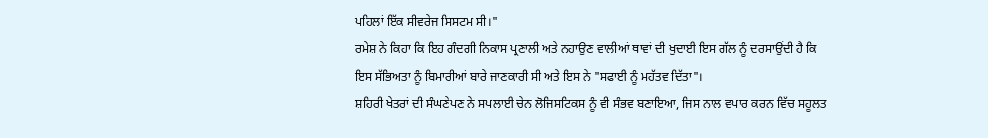ਪਹਿਲਾਂ ਇੱਕ ਸੀਵਰੇਜ ਸਿਸਟਮ ਸੀ।"
ਰਮੇਸ਼ ਨੇ ਕਿਹਾ ਕਿ ਇਹ ਗੰਦਗੀ ਨਿਕਾਸ ਪ੍ਰਣਾਲੀ ਅਤੇ ਨਹਾਉਣ ਵਾਲੀਆਂ ਥਾਵਾਂ ਦੀ ਖੁਦਾਈ ਇਸ ਗੱਲ ਨੂੰ ਦਰਸਾਉਂਦੀ ਹੈ ਕਿ ਇਸ ਸੱਭਿਅਤਾ ਨੂੰ ਬਿਮਾਰੀਆਂ ਬਾਰੇ ਜਾਣਕਾਰੀ ਸੀ ਅਤੇ ਇਸ ਨੇ "ਸਫਾਈ ਨੂੰ ਮਹੱਤਵ ਦਿੱਤਾ"।
ਸ਼ਹਿਰੀ ਖੇਤਰਾਂ ਦੀ ਸੰਘਣੇਪਣ ਨੇ ਸਪਲਾਈ ਚੇਨ ਲੋਜਿਸਟਿਕਸ ਨੂੰ ਵੀ ਸੰਭਵ ਬਣਾਇਆ, ਜਿਸ ਨਾਲ ਵਪਾਰ ਕਰਨ ਵਿੱਚ ਸਹੂਲਤ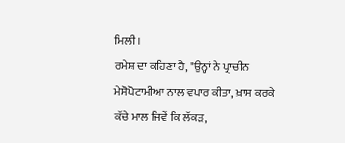ਮਿਲੀ।
ਰਮੇਸ਼ ਦਾ ਕਹਿਣਾ ਹੈ, "ਉਨ੍ਹਾਂ ਨੇ ਪ੍ਰਾਚੀਨ ਮੇਸੋਪੋਟਾਮੀਆ ਨਾਲ ਵਪਾਰ ਕੀਤਾ, ਖ਼ਾਸ ਕਰਕੇ ਕੱਚੇ ਮਾਲ ਜਿਵੇਂ ਕਿ ਲੱਕੜ,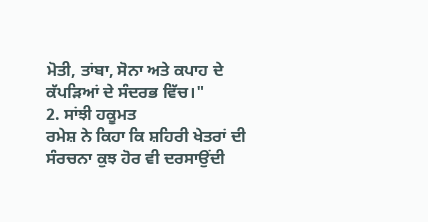ਮੋਤੀ, ਤਾਂਬਾ, ਸੋਨਾ ਅਤੇ ਕਪਾਹ ਦੇ ਕੱਪੜਿਆਂ ਦੇ ਸੰਦਰਭ ਵਿੱਚ।"
2. ਸਾਂਝੀ ਹਕੂਮਤ
ਰਮੇਸ਼ ਨੇ ਕਿਹਾ ਕਿ ਸ਼ਹਿਰੀ ਖੇਤਰਾਂ ਦੀ ਸੰਰਚਨਾ ਕੁਝ ਹੋਰ ਵੀ ਦਰਸਾਉਂਦੀ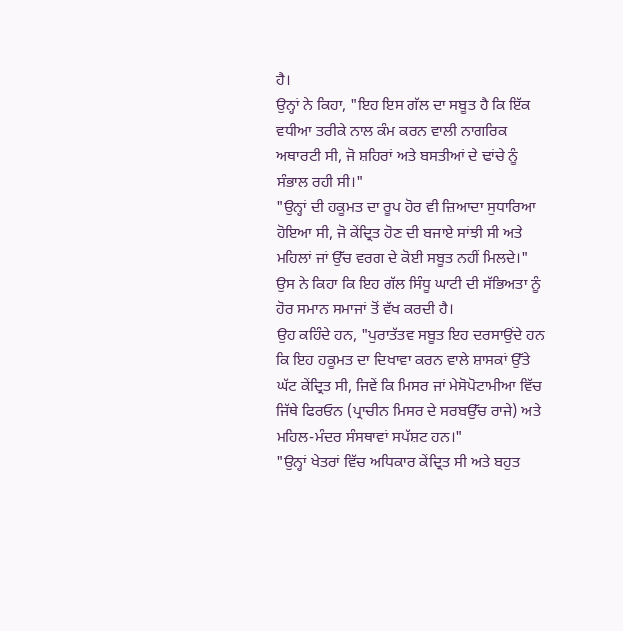ਹੈ।
ਉਨ੍ਹਾਂ ਨੇ ਕਿਹਾ, "ਇਹ ਇਸ ਗੱਲ ਦਾ ਸਬੂਤ ਹੈ ਕਿ ਇੱਕ ਵਧੀਆ ਤਰੀਕੇ ਨਾਲ ਕੰਮ ਕਰਨ ਵਾਲੀ ਨਾਗਰਿਕ ਅਥਾਰਟੀ ਸੀ, ਜੋ ਸ਼ਹਿਰਾਂ ਅਤੇ ਬਸਤੀਆਂ ਦੇ ਢਾਂਚੇ ਨੂੰ ਸੰਭਾਲ ਰਹੀ ਸੀ।"
"ਉਨ੍ਹਾਂ ਦੀ ਹਕੂਮਤ ਦਾ ਰੂਪ ਹੋਰ ਵੀ ਜ਼ਿਆਦਾ ਸੁਧਾਰਿਆ ਹੋਇਆ ਸੀ, ਜੋ ਕੇਂਦ੍ਰਿਤ ਹੋਣ ਦੀ ਬਜਾਏ ਸਾਂਝੀ ਸੀ ਅਤੇ ਮਹਿਲਾਂ ਜਾਂ ਉੱਚ ਵਰਗ ਦੇ ਕੋਈ ਸਬੂਤ ਨਹੀਂ ਮਿਲਦੇ।"
ਉਸ ਨੇ ਕਿਹਾ ਕਿ ਇਹ ਗੱਲ ਸਿੰਧੂ ਘਾਟੀ ਦੀ ਸੱਭਿਅਤਾ ਨੂੰ ਹੋਰ ਸਮਾਨ ਸਮਾਜਾਂ ਤੋਂ ਵੱਖ ਕਰਦੀ ਹੈ।
ਉਹ ਕਹਿੰਦੇ ਹਨ, "ਪੁਰਾਤੱਤਵ ਸਬੂਤ ਇਹ ਦਰਸਾਉਂਦੇ ਹਨ ਕਿ ਇਹ ਹਕੂਮਤ ਦਾ ਦਿਖਾਵਾ ਕਰਨ ਵਾਲੇ ਸ਼ਾਸਕਾਂ ਉੱਤੇ ਘੱਟ ਕੇਂਦ੍ਰਿਤ ਸੀ, ਜਿਵੇਂ ਕਿ ਮਿਸਰ ਜਾਂ ਮੇਸੋਪੋਟਾਮੀਆ ਵਿੱਚ ਜਿੱਥੇ ਫਿਰਓਨ (ਪ੍ਰਾਚੀਨ ਮਿਸਰ ਦੇ ਸਰਬਉੱਚ ਰਾਜੇ) ਅਤੇ ਮਹਿਲ-ਮੰਦਰ ਸੰਸਥਾਵਾਂ ਸਪੱਸ਼ਟ ਹਨ।"
"ਉਨ੍ਹਾਂ ਖੇਤਰਾਂ ਵਿੱਚ ਅਧਿਕਾਰ ਕੇਂਦ੍ਰਿਤ ਸੀ ਅਤੇ ਬਹੁਤ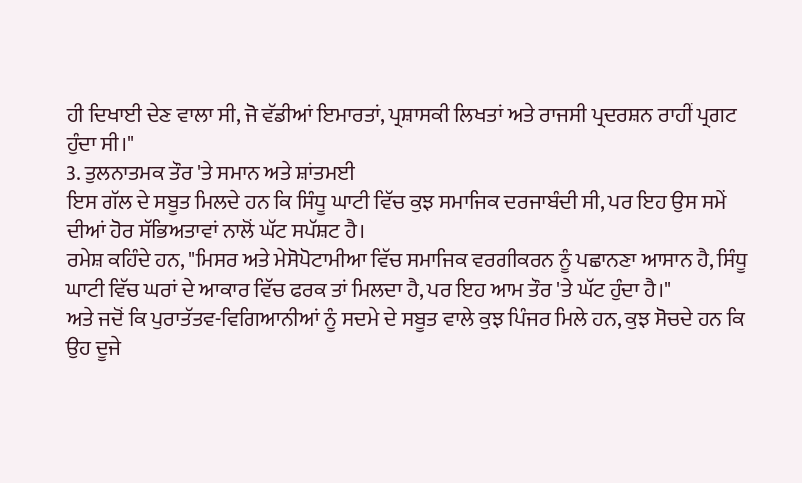ਹੀ ਦਿਖਾਈ ਦੇਣ ਵਾਲਾ ਸੀ, ਜੋ ਵੱਡੀਆਂ ਇਮਾਰਤਾਂ, ਪ੍ਰਸ਼ਾਸਕੀ ਲਿਖਤਾਂ ਅਤੇ ਰਾਜਸੀ ਪ੍ਰਦਰਸ਼ਨ ਰਾਹੀਂ ਪ੍ਰਗਟ ਹੁੰਦਾ ਸੀ।"
3. ਤੁਲਨਾਤਮਕ ਤੌਰ 'ਤੇ ਸਮਾਨ ਅਤੇ ਸ਼ਾਂਤਮਈ
ਇਸ ਗੱਲ ਦੇ ਸਬੂਤ ਮਿਲਦੇ ਹਨ ਕਿ ਸਿੰਧੂ ਘਾਟੀ ਵਿੱਚ ਕੁਝ ਸਮਾਜਿਕ ਦਰਜਾਬੰਦੀ ਸੀ, ਪਰ ਇਹ ਉਸ ਸਮੇਂ ਦੀਆਂ ਹੋਰ ਸੱਭਿਅਤਾਵਾਂ ਨਾਲੋਂ ਘੱਟ ਸਪੱਸ਼ਟ ਹੈ।
ਰਮੇਸ਼ ਕਹਿੰਦੇ ਹਨ, "ਮਿਸਰ ਅਤੇ ਮੇਸੋਪੋਟਾਮੀਆ ਵਿੱਚ ਸਮਾਜਿਕ ਵਰਗੀਕਰਨ ਨੂੰ ਪਛਾਨਣਾ ਆਸਾਨ ਹੈ, ਸਿੰਧੂ ਘਾਟੀ ਵਿੱਚ ਘਰਾਂ ਦੇ ਆਕਾਰ ਵਿੱਚ ਫਰਕ ਤਾਂ ਮਿਲਦਾ ਹੈ, ਪਰ ਇਹ ਆਮ ਤੌਰ 'ਤੇ ਘੱਟ ਹੁੰਦਾ ਹੈ।"
ਅਤੇ ਜਦੋਂ ਕਿ ਪੁਰਾਤੱਤਵ-ਵਿਗਿਆਨੀਆਂ ਨੂੰ ਸਦਮੇ ਦੇ ਸਬੂਤ ਵਾਲੇ ਕੁਝ ਪਿੰਜਰ ਮਿਲੇ ਹਨ, ਕੁਝ ਸੋਚਦੇ ਹਨ ਕਿ ਉਹ ਦੂਜੇ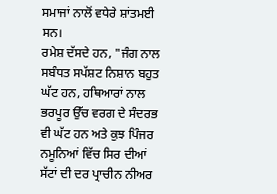ਸਮਾਜਾਂ ਨਾਲੋਂ ਵਧੇਰੇ ਸ਼ਾਂਤਮਈ ਸਨ।
ਰਮੇਸ਼ ਦੱਸਦੇ ਹਨ, "ਜੰਗ ਨਾਲ ਸਬੰਧਤ ਸਪੱਸ਼ਟ ਨਿਸ਼ਾਨ ਬਹੁਤ ਘੱਟ ਹਨ, ਹਥਿਆਰਾਂ ਨਾਲ ਭਰਪੂਰ ਉੱਚ ਵਰਗ ਦੇ ਸੰਦਰਭ ਵੀ ਘੱਟ ਹਨ ਅਤੇ ਕੁਝ ਪਿੰਜਰ ਨਮੂਨਿਆਂ ਵਿੱਚ ਸਿਰ ਦੀਆਂ ਸੱਟਾਂ ਦੀ ਦਰ ਪ੍ਰਾਚੀਨ ਨੀਅਰ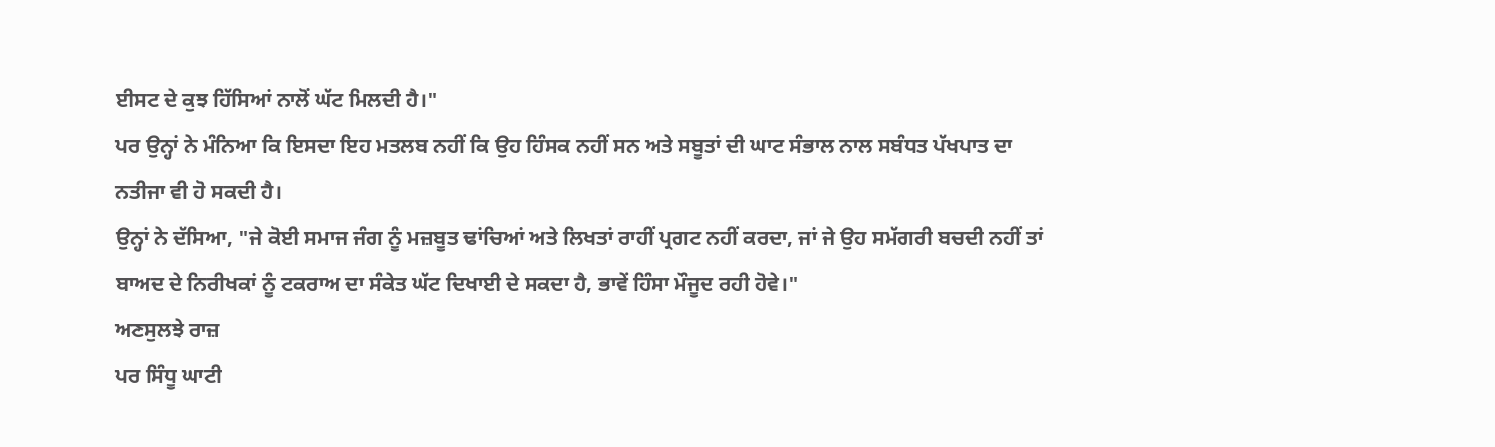ਈਸਟ ਦੇ ਕੁਝ ਹਿੱਸਿਆਂ ਨਾਲੋਂ ਘੱਟ ਮਿਲਦੀ ਹੈ।"
ਪਰ ਉਨ੍ਹਾਂ ਨੇ ਮੰਨਿਆ ਕਿ ਇਸਦਾ ਇਹ ਮਤਲਬ ਨਹੀਂ ਕਿ ਉਹ ਹਿੰਸਕ ਨਹੀਂ ਸਨ ਅਤੇ ਸਬੂਤਾਂ ਦੀ ਘਾਟ ਸੰਭਾਲ ਨਾਲ ਸਬੰਧਤ ਪੱਖਪਾਤ ਦਾ ਨਤੀਜਾ ਵੀ ਹੋ ਸਕਦੀ ਹੈ।
ਉਨ੍ਹਾਂ ਨੇ ਦੱਸਿਆ, "ਜੇ ਕੋਈ ਸਮਾਜ ਜੰਗ ਨੂੰ ਮਜ਼ਬੂਤ ਢਾਂਚਿਆਂ ਅਤੇ ਲਿਖਤਾਂ ਰਾਹੀਂ ਪ੍ਰਗਟ ਨਹੀਂ ਕਰਦਾ, ਜਾਂ ਜੇ ਉਹ ਸਮੱਗਰੀ ਬਚਦੀ ਨਹੀਂ ਤਾਂ ਬਾਅਦ ਦੇ ਨਿਰੀਖਕਾਂ ਨੂੰ ਟਕਰਾਅ ਦਾ ਸੰਕੇਤ ਘੱਟ ਦਿਖਾਈ ਦੇ ਸਕਦਾ ਹੈ, ਭਾਵੇਂ ਹਿੰਸਾ ਮੌਜੂਦ ਰਹੀ ਹੋਵੇ।"
ਅਣਸੁਲਝੇ ਰਾਜ਼
ਪਰ ਸਿੰਧੂ ਘਾਟੀ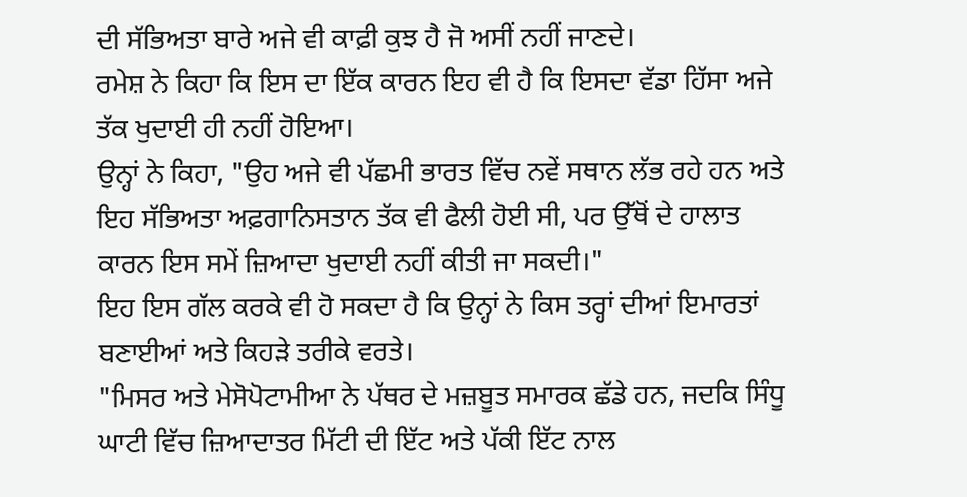ਦੀ ਸੱਭਿਅਤਾ ਬਾਰੇ ਅਜੇ ਵੀ ਕਾਫ਼ੀ ਕੁਝ ਹੈ ਜੋ ਅਸੀਂ ਨਹੀਂ ਜਾਣਦੇ।
ਰਮੇਸ਼ ਨੇ ਕਿਹਾ ਕਿ ਇਸ ਦਾ ਇੱਕ ਕਾਰਨ ਇਹ ਵੀ ਹੈ ਕਿ ਇਸਦਾ ਵੱਡਾ ਹਿੱਸਾ ਅਜੇ ਤੱਕ ਖੁਦਾਈ ਹੀ ਨਹੀਂ ਹੋਇਆ।
ਉਨ੍ਹਾਂ ਨੇ ਕਿਹਾ, "ਉਹ ਅਜੇ ਵੀ ਪੱਛਮੀ ਭਾਰਤ ਵਿੱਚ ਨਵੇਂ ਸਥਾਨ ਲੱਭ ਰਹੇ ਹਨ ਅਤੇ ਇਹ ਸੱਭਿਅਤਾ ਅਫ਼ਗਾਨਿਸਤਾਨ ਤੱਕ ਵੀ ਫੈਲੀ ਹੋਈ ਸੀ, ਪਰ ਉੱਥੋਂ ਦੇ ਹਾਲਾਤ ਕਾਰਨ ਇਸ ਸਮੇਂ ਜ਼ਿਆਦਾ ਖੁਦਾਈ ਨਹੀਂ ਕੀਤੀ ਜਾ ਸਕਦੀ।"
ਇਹ ਇਸ ਗੱਲ ਕਰਕੇ ਵੀ ਹੋ ਸਕਦਾ ਹੈ ਕਿ ਉਨ੍ਹਾਂ ਨੇ ਕਿਸ ਤਰ੍ਹਾਂ ਦੀਆਂ ਇਮਾਰਤਾਂ ਬਣਾਈਆਂ ਅਤੇ ਕਿਹੜੇ ਤਰੀਕੇ ਵਰਤੇ।
"ਮਿਸਰ ਅਤੇ ਮੇਸੋਪੋਟਾਮੀਆ ਨੇ ਪੱਥਰ ਦੇ ਮਜ਼ਬੂਤ ਸਮਾਰਕ ਛੱਡੇ ਹਨ, ਜਦਕਿ ਸਿੰਧੂ ਘਾਟੀ ਵਿੱਚ ਜ਼ਿਆਦਾਤਰ ਮਿੱਟੀ ਦੀ ਇੱਟ ਅਤੇ ਪੱਕੀ ਇੱਟ ਨਾਲ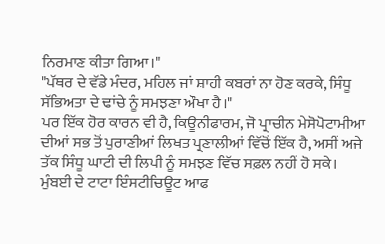ਨਿਰਮਾਣ ਕੀਤਾ ਗਿਆ।"
"ਪੱਥਰ ਦੇ ਵੱਡੇ ਮੰਦਰ, ਮਹਿਲ ਜਾਂ ਸ਼ਾਹੀ ਕਬਰਾਂ ਨਾ ਹੋਣ ਕਰਕੇ, ਸਿੰਧੂ ਸੱਭਿਅਤਾ ਦੇ ਢਾਂਚੇ ਨੂੰ ਸਮਝਣਾ ਔਖਾ ਹੈ।"
ਪਰ ਇੱਕ ਹੋਰ ਕਾਰਨ ਵੀ ਹੈ, ਕਿਊਨੀਫਾਰਮ, ਜੋ ਪ੍ਰਾਚੀਨ ਮੇਸੋਪੋਟਾਮੀਆ ਦੀਆਂ ਸਭ ਤੋਂ ਪੁਰਾਣੀਆਂ ਲਿਖਤ ਪ੍ਰਣਾਲੀਆਂ ਵਿੱਚੋਂ ਇੱਕ ਹੈ, ਅਸੀਂ ਅਜੇ ਤੱਕ ਸਿੰਧੂ ਘਾਟੀ ਦੀ ਲਿਪੀ ਨੂੰ ਸਮਝਣ ਵਿੱਚ ਸਫ਼ਲ ਨਹੀਂ ਹੋ ਸਕੇ।
ਮੁੰਬਈ ਦੇ ਟਾਟਾ ਇੰਸਟੀਚਿਊਟ ਆਫ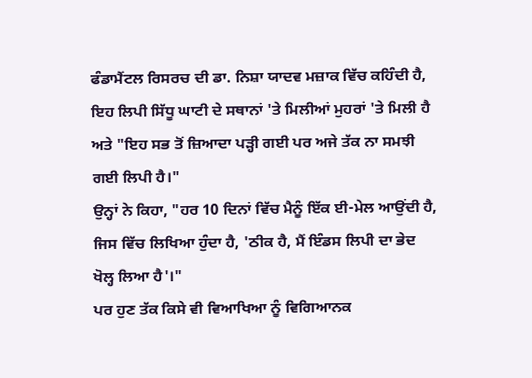ਫੰਡਾਮੈਂਟਲ ਰਿਸਰਚ ਦੀ ਡਾ. ਨਿਸ਼ਾ ਯਾਦਵ ਮਜ਼ਾਕ ਵਿੱਚ ਕਹਿੰਦੀ ਹੈ, ਇਹ ਲਿਪੀ ਸਿੱਧੂ ਘਾਟੀ ਦੇ ਸਥਾਨਾਂ 'ਤੇ ਮਿਲੀਆਂ ਮੁਹਰਾਂ 'ਤੇ ਮਿਲੀ ਹੈ ਅਤੇ "ਇਹ ਸਭ ਤੋਂ ਜ਼ਿਆਦਾ ਪੜ੍ਹੀ ਗਈ ਪਰ ਅਜੇ ਤੱਕ ਨਾ ਸਮਝੀ ਗਈ ਲਿਪੀ ਹੈ।"
ਉਨ੍ਹਾਂ ਨੇ ਕਿਹਾ, "ਹਰ 10 ਦਿਨਾਂ ਵਿੱਚ ਮੈਨੂੰ ਇੱਕ ਈ-ਮੇਲ ਆਉਂਦੀ ਹੈ, ਜਿਸ ਵਿੱਚ ਲਿਖਿਆ ਹੁੰਦਾ ਹੈ, 'ਠੀਕ ਹੈ, ਮੈਂ ਇੰਡਸ ਲਿਪੀ ਦਾ ਭੇਦ ਖੋਲ੍ਹ ਲਿਆ ਹੈ'।"
ਪਰ ਹੁਣ ਤੱਕ ਕਿਸੇ ਵੀ ਵਿਆਖਿਆ ਨੂੰ ਵਿਗਿਆਨਕ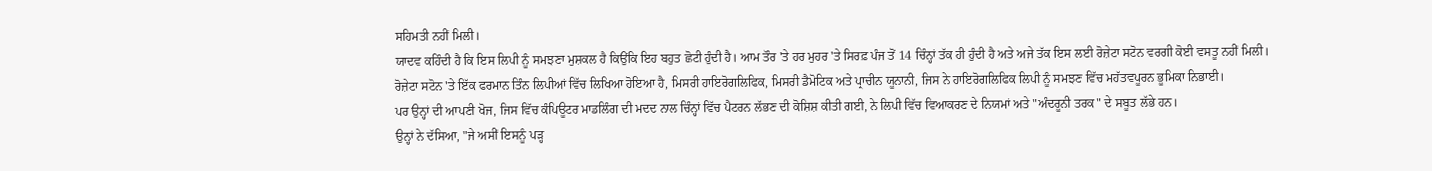ਸਹਿਮਤੀ ਨਹੀਂ ਮਿਲੀ।
ਯਾਦਵ ਕਹਿੰਦੀ ਹੈ ਕਿ ਇਸ ਲਿਪੀ ਨੂੰ ਸਮਝਣਾ ਮੁਸ਼ਕਲ ਹੈ ਕਿਉਂਕਿ ਇਹ ਬਹੁਤ ਛੋਟੀ ਹੁੰਦੀ ਹੈ। ਆਮ ਤੌਰ 'ਤੇ ਹਰ ਮੁਹਰ 'ਤੇ ਸਿਰਫ਼ ਪੰਜ ਤੋਂ 14 ਚਿੰਨ੍ਹਾਂ ਤੱਕ ਹੀ ਹੁੰਦੀ ਹੈ ਅਤੇ ਅਜੇ ਤੱਕ ਇਸ ਲਈ ਰੋਜ਼ੇਟਾ ਸਟੋਨ ਵਰਗੀ ਕੋਈ ਵਸਤੂ ਨਹੀਂ ਮਿਲੀ।
ਰੋਜ਼ੇਟਾ ਸਟੋਨ 'ਤੇ ਇੱਕ ਫਰਮਾਨ ਤਿੰਨ ਲਿਪੀਆਂ ਵਿੱਚ ਲਿਖਿਆ ਹੋਇਆ ਹੈ, ਮਿਸਰੀ ਹਾਇਰੋਗਲਿਫਿਕ, ਮਿਸਰੀ ਡੈਮੋਟਿਕ ਅਤੇ ਪ੍ਰਾਚੀਨ ਯੂਨਾਨੀ, ਜਿਸ ਨੇ ਹਾਇਰੋਗਲਿਫਿਕ ਲਿਪੀ ਨੂੰ ਸਮਝਣ ਵਿੱਚ ਮਹੱਤਵਪੂਰਨ ਭੂਮਿਕਾ ਨਿਭਾਈ।
ਪਰ ਉਨ੍ਹਾਂ ਦੀ ਆਪਣੀ ਖੋਜ, ਜਿਸ ਵਿੱਚ ਕੰਪਿਊਟਰ ਮਾਡਲਿੰਗ ਦੀ ਮਦਦ ਨਾਲ ਚਿੰਨ੍ਹਾਂ ਵਿੱਚ ਪੈਟਰਨ ਲੱਭਣ ਦੀ ਕੋਸ਼ਿਸ਼ ਕੀਤੀ ਗਈ, ਨੇ ਲਿਪੀ ਵਿੱਚ ਵਿਆਕਰਣ ਦੇ ਨਿਯਮਾਂ ਅਤੇ "ਅੰਦਰੂਨੀ ਤਰਕ" ਦੇ ਸਬੂਤ ਲੱਭੇ ਹਨ।
ਉਨ੍ਹਾਂ ਨੇ ਦੱਸਿਆ, "ਜੇ ਅਸੀਂ ਇਸਨੂੰ ਪੜ੍ਹ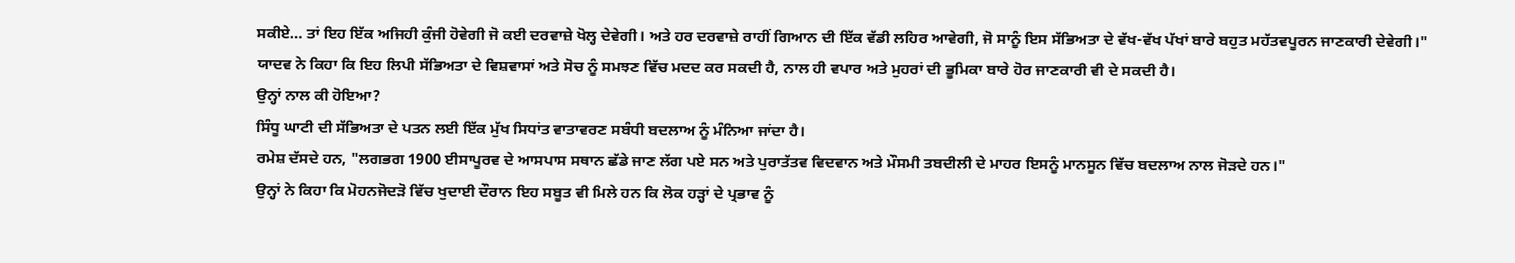ਸਕੀਏ… ਤਾਂ ਇਹ ਇੱਕ ਅਜਿਹੀ ਕੁੰਜੀ ਹੋਵੇਗੀ ਜੋ ਕਈ ਦਰਵਾਜ਼ੇ ਖੋਲ੍ਹ ਦੇਵੇਗੀ। ਅਤੇ ਹਰ ਦਰਵਾਜ਼ੇ ਰਾਹੀਂ ਗਿਆਨ ਦੀ ਇੱਕ ਵੱਡੀ ਲਹਿਰ ਆਵੇਗੀ, ਜੋ ਸਾਨੂੰ ਇਸ ਸੱਭਿਅਤਾ ਦੇ ਵੱਖ-ਵੱਖ ਪੱਖਾਂ ਬਾਰੇ ਬਹੁਤ ਮਹੱਤਵਪੂਰਨ ਜਾਣਕਾਰੀ ਦੇਵੇਗੀ।"
ਯਾਦਵ ਨੇ ਕਿਹਾ ਕਿ ਇਹ ਲਿਪੀ ਸੱਭਿਅਤਾ ਦੇ ਵਿਸ਼ਵਾਸਾਂ ਅਤੇ ਸੋਚ ਨੂੰ ਸਮਝਣ ਵਿੱਚ ਮਦਦ ਕਰ ਸਕਦੀ ਹੈ, ਨਾਲ ਹੀ ਵਪਾਰ ਅਤੇ ਮੁਹਰਾਂ ਦੀ ਭੂਮਿਕਾ ਬਾਰੇ ਹੋਰ ਜਾਣਕਾਰੀ ਵੀ ਦੇ ਸਕਦੀ ਹੈ।
ਉਨ੍ਹਾਂ ਨਾਲ ਕੀ ਹੋਇਆ?
ਸਿੰਧੂ ਘਾਟੀ ਦੀ ਸੱਭਿਅਤਾ ਦੇ ਪਤਨ ਲਈ ਇੱਕ ਮੁੱਖ ਸਿਧਾਂਤ ਵਾਤਾਵਰਣ ਸਬੰਧੀ ਬਦਲਾਅ ਨੂੰ ਮੰਨਿਆ ਜਾਂਦਾ ਹੈ।
ਰਮੇਸ਼ ਦੱਸਦੇ ਹਨ, "ਲਗਭਗ 1900 ਈਸਾਪੂਰਵ ਦੇ ਆਸਪਾਸ ਸਥਾਨ ਛੱਡੇ ਜਾਣ ਲੱਗ ਪਏ ਸਨ ਅਤੇ ਪੁਰਾਤੱਤਵ ਵਿਦਵਾਨ ਅਤੇ ਮੌਸਮੀ ਤਬਦੀਲੀ ਦੇ ਮਾਹਰ ਇਸਨੂੰ ਮਾਨਸੂਨ ਵਿੱਚ ਬਦਲਾਅ ਨਾਲ ਜੋੜਦੇ ਹਨ।"
ਉਨ੍ਹਾਂ ਨੇ ਕਿਹਾ ਕਿ ਮੋਹਨਜੋਦੜੋ ਵਿੱਚ ਖੁਦਾਈ ਦੌਰਾਨ ਇਹ ਸਬੂਤ ਵੀ ਮਿਲੇ ਹਨ ਕਿ ਲੋਕ ਹੜ੍ਹਾਂ ਦੇ ਪ੍ਰਭਾਵ ਨੂੰ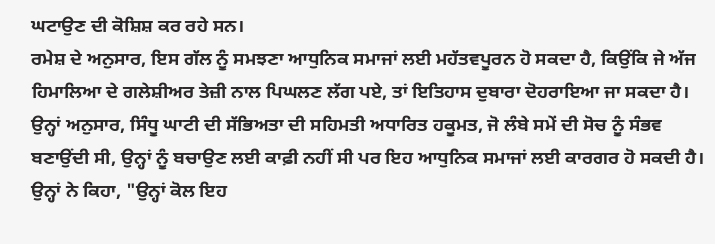ਘਟਾਉਣ ਦੀ ਕੋਸ਼ਿਸ਼ ਕਰ ਰਹੇ ਸਨ।
ਰਮੇਸ਼ ਦੇ ਅਨੁਸਾਰ, ਇਸ ਗੱਲ ਨੂੰ ਸਮਝਣਾ ਆਧੁਨਿਕ ਸਮਾਜਾਂ ਲਈ ਮਹੱਤਵਪੂਰਨ ਹੋ ਸਕਦਾ ਹੈ, ਕਿਉਂਕਿ ਜੇ ਅੱਜ ਹਿਮਾਲਿਆ ਦੇ ਗਲੇਸ਼ੀਅਰ ਤੇਜ਼ੀ ਨਾਲ ਪਿਘਲਣ ਲੱਗ ਪਏ, ਤਾਂ ਇਤਿਹਾਸ ਦੁਬਾਰਾ ਦੋਹਰਾਇਆ ਜਾ ਸਕਦਾ ਹੈ।
ਉਨ੍ਹਾਂ ਅਨੁਸਾਰ, ਸਿੰਧੂ ਘਾਟੀ ਦੀ ਸੱਭਿਅਤਾ ਦੀ ਸਹਿਮਤੀ ਅਧਾਰਿਤ ਹਕੂਮਤ, ਜੋ ਲੰਬੇ ਸਮੇਂ ਦੀ ਸੋਚ ਨੂੰ ਸੰਭਵ ਬਣਾਉਂਦੀ ਸੀ, ਉਨ੍ਹਾਂ ਨੂੰ ਬਚਾਉਣ ਲਈ ਕਾਫ਼ੀ ਨਹੀਂ ਸੀ ਪਰ ਇਹ ਆਧੁਨਿਕ ਸਮਾਜਾਂ ਲਈ ਕਾਰਗਰ ਹੋ ਸਕਦੀ ਹੈ।
ਉਨ੍ਹਾਂ ਨੇ ਕਿਹਾ, "ਉਨ੍ਹਾਂ ਕੋਲ ਇਹ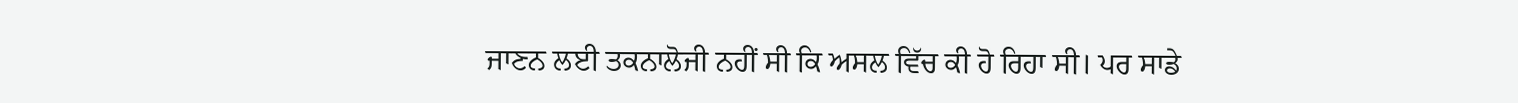ਜਾਣਨ ਲਈ ਤਕਨਾਲੋਜੀ ਨਹੀਂ ਸੀ ਕਿ ਅਸਲ ਵਿੱਚ ਕੀ ਹੋ ਰਿਹਾ ਸੀ। ਪਰ ਸਾਡੇ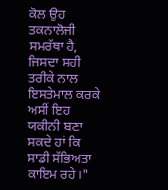ਕੋਲ ਉਹ ਤਕਨਾਲੋਜੀ ਸਮਰੱਥਾ ਹੈ, ਜਿਸਦਾ ਸਹੀ ਤਰੀਕੇ ਨਾਲ ਇਸਤੇਮਾਲ ਕਰਕੇ ਅਸੀਂ ਇਹ ਯਕੀਨੀ ਬਣਾ ਸਕਦੇ ਹਾਂ ਕਿ ਸਾਡੀ ਸੱਭਿਅਤਾ ਕਾਇਮ ਰਹੇ।"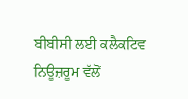ਬੀਬੀਸੀ ਲਈ ਕਲੈਕਟਿਵ ਨਿਊਜ਼ਰੂਮ ਵੱਲੋਂ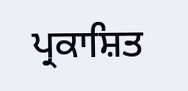ਪ੍ਰਕਾਸ਼ਿਤ